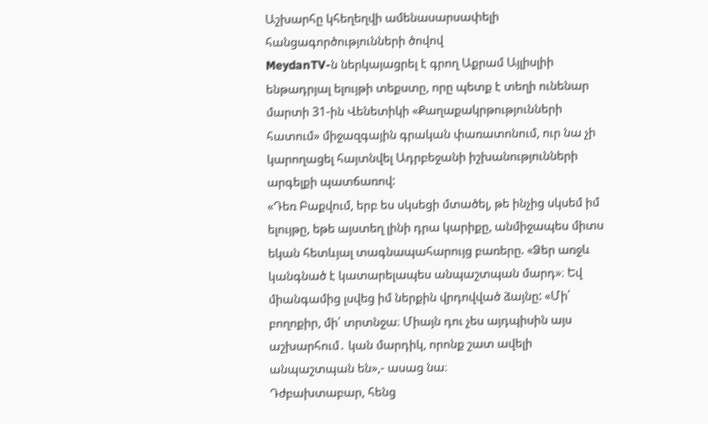Աշխարհը կհեղեղվի ամենասարսափելի հանցագործությունների ծովով
MeydanTV-ն ներկայացրել է գրող Աքրամ Այլիսլիի ենթադրյալ ելույթի տեքստը, որը պետք է տեղի ունենար մարտի 31-ին Վենետիկի «Քաղաքակրթությունների հատում» միջազգային գրական փառատոնում, ուր նա չի կարողացել հայտնվել Ադրբեջանի իշխանությունների արգելքի պատճառով:
«Դեռ Բաքվում, երբ ես սկսեցի մտածել, թե ինչից սկսեմ իմ ելույթը, եթե այստեղ լինի դրա կարիքը, անմիջապես միտս եկան հետևյալ տագնապահարույց բառերը. «Ձեր առջև կանգնած է կատարելապես անպաշտպան մարդ»։ Եվ միանգամից լսվեց իմ ներքին վրդովված ձայնը: «Մի՛ բողոքիր, մի՛ տրտնջա։ Միայն դու չես այդպիսին այս աշխարհում․ կան մարդիկ, որոնք շատ ավելի անպաշտպան են»,- ասաց նա։
Դժբախտաբար, հենց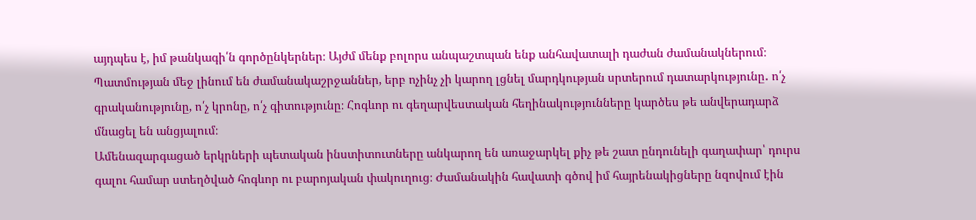այդպես է, իմ թանկագի՛ն գործընկերներ։ Այժմ մենք բոլորս անպաշտպան ենք անհավատալի դաժան ժամանակներում։
Պատմության մեջ լինում են ժամանակաշրջաններ, երբ ոչինչ չի կարող լցնել մարդկության սրտերում դատարկությունը․ ո՛չ գրականությունը, ո՛չ կրոնը, ո՛չ գիտությունը։ Հոգևոր ու գեղարվեստական հեղինակությունները կարծես թե անվերադարձ մնացել են անցյալում։
Ամենազարգացած երկրների պետական ինստիտուտները անկարող են առաջարկել քիչ թե շատ ընդունելի գաղափար՝ դուրս գալու համար ստեղծված հոգևոր ու բարոյական փակուղուց։ Ժամանակին հավատի գծով իմ հայրենակիցները նզովում էին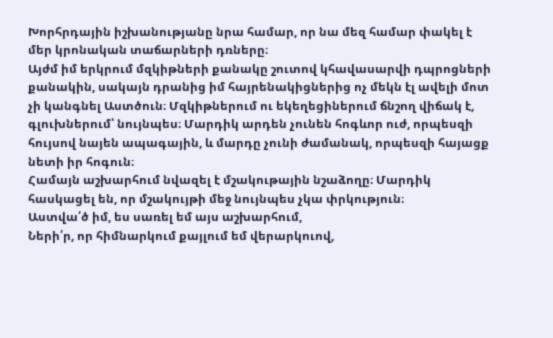Խորհրդային իշխանությանը նրա համար, որ նա մեզ համար փակել է մեր կրոնական տաճարների դռները։
Այժմ իմ երկրում մզկիթների քանակը շուտով կհավասարվի դպրոցների քանակին, սակայն դրանից իմ հայրենակիցներից ոչ մեկն էլ ավելի մոտ չի կանգնել Աստծուն։ Մզկիթներում ու եկեղեցիներում ճնշող վիճակ է, գլուխներում՝ նույնպես։ Մարդիկ արդեն չունեն հոգևոր ուժ, որպեսզի հույսով նայեն ապագային, և մարդը չունի ժամանակ, որպեսզի հայացք նետի իր հոգուն։
Համայն աշխարհում նվազել է մշակութային նշաձողը։ Մարդիկ հասկացել են, որ մշակույթի մեջ նույնպես չկա փրկություն։
Աստվա՛ծ իմ, ես սառել եմ այս աշխարհում,
Ների՛ր, որ հիմնարկում քայլում եմ վերարկուով,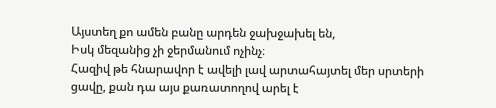Այստեղ քո ամեն բանը արդեն ջախջախել են,
Իսկ մեզանից չի ջերմանում ոչինչ։
Հազիվ թե հնարավոր է ավելի լավ արտահայտել մեր սրտերի ցավը, քան դա այս քառատողով արել է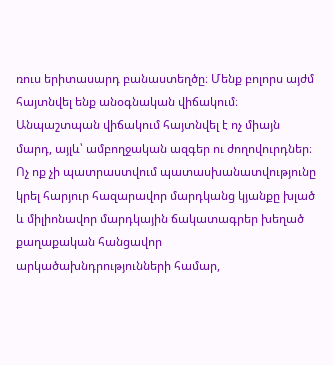ռուս երիտասարդ բանաստեղծը։ Մենք բոլորս այժմ հայտնվել ենք անօգնական վիճակում։ Անպաշտպան վիճակում հայտնվել է ոչ միայն մարդ, այլև՝ ամբողջական ազգեր ու ժողովուրդներ։
Ոչ ոք չի պատրաստվում պատասխանատվությունը կրել հարյուր հազարավոր մարդկանց կյանքը խլած և միլիոնավոր մարդկային ճակատագրեր խեղած քաղաքական հանցավոր արկածախնդրությունների համար,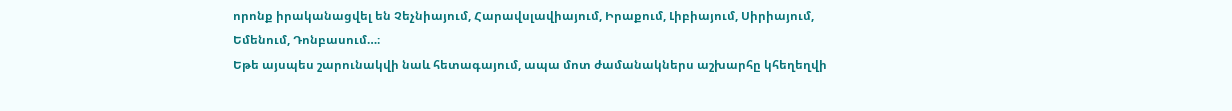որոնք իրականացվել են Չեչնիայում, Հարավսլավիայում, Իրաքում, Լիբիայում, Սիրիայում, Եմենում, Դոնբասում…։
Եթե այսպես շարունակվի նաև հետագայում, ապա մոտ ժամանակներս աշխարհը կհեղեղվի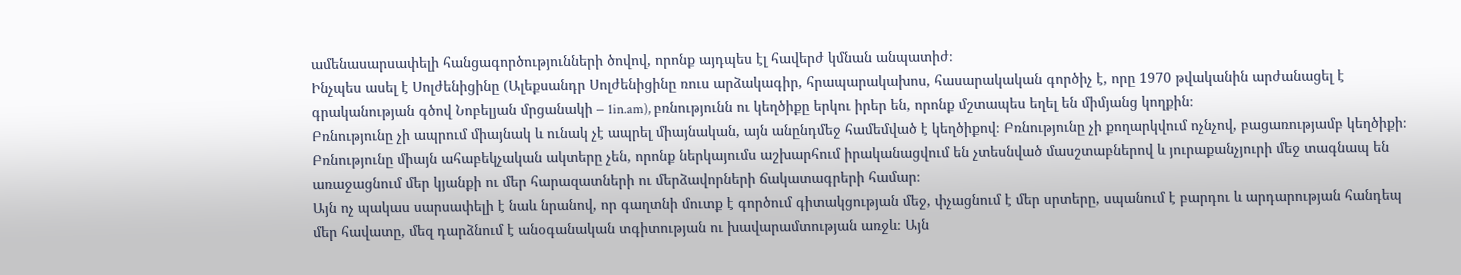ամենասարսափելի հանցագործությունների ծովով, որոնք այդպես էլ հավերժ կմնան անպատիժ։
Ինչպես ասել է Սոլժենիցինը (Ալեքսանդր Սոլժենիցինը ռուս արձակագիր, հրապարակախոս, հասարակական գործիչ է, որը 1970 թվականին արժանացել է գրականության գծով Նոբելյան մրցանակի – 1in.am), բռնությունն ու կեղծիքը երկու իրեր են, որոնք մշտապես եղել են միմյանց կողքին։
Բռնությունը չի ապրում միայնակ և ունակ չէ ապրել միայնական, այն անընդմեջ համեմված է կեղծիքով։ Բռնությունը չի քողարկվում ոչնչով, բացառությամբ կեղծիքի։ Բռնությունը միայն ահաբեկչական ակտերը չեն, որոնք ներկայումս աշխարհում իրականացվում են չտեսնված մասշտաբներով և յուրաքանչյուրի մեջ տագնապ են առաջացնում մեր կյանքի ու մեր հարազատների ու մերձավորների ճակատագրերի համար։
Այն ոչ պակաս սարսափելի է նաև նրանով, որ գաղտնի մուտք է գործում գիտակցության մեջ, փչացնում է մեր սրտերը, սպանում է բարդու և արդարության հանդեպ մեր հավատը, մեզ դարձնում է անօգանական տգիտության ու խավարամտության առջև։ Այն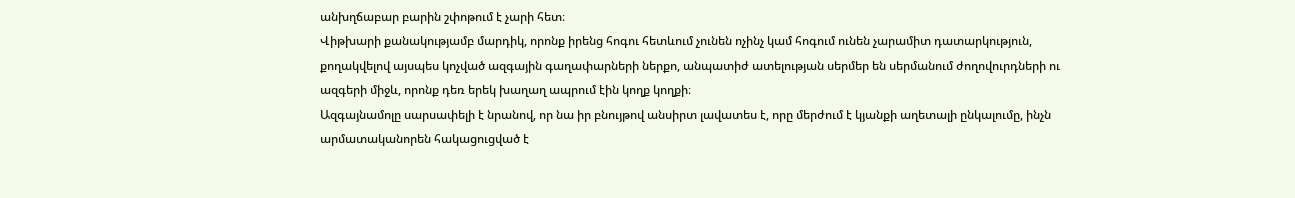անխղճաբար բարին շփոթում է չարի հետ։
Վիթխարի քանակությամբ մարդիկ, որոնք իրենց հոգու հետևում չունեն ոչինչ կամ հոգում ունեն չարամիտ դատարկություն, քողակվելով այսպես կոչված ազգային գաղափարների ներքո, անպատիժ ատելության սերմեր են սերմանում ժողովուրդների ու ազգերի միջև, որոնք դեռ երեկ խաղաղ ապրում էին կողք կողքի։
Ազգայնամոլը սարսափելի է նրանով, որ նա իր բնույթով անսիրտ լավատես է, որը մերժում է կյանքի աղետալի ընկալումը, ինչն արմատականորեն հակացուցված է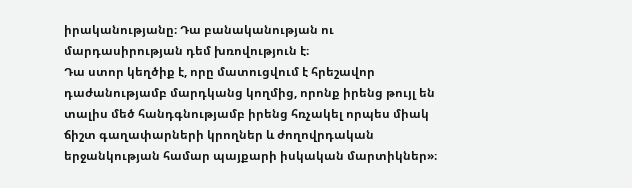իրականությանը։ Դա բանականության ու մարդասիրության դեմ խռովություն է։
Դա ստոր կեղծիք է, որը մատուցվում է հրեշավոր դաժանությամբ մարդկանց կողմից, որոնք իրենց թույլ են տալիս մեծ հանդգնությամբ իրենց հռչակել որպես միակ ճիշտ գաղափարների կրողներ և ժողովրդական երջանկության համար պայքարի իսկական մարտիկներ»։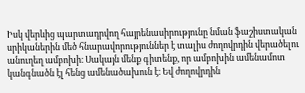Իսկ վերևից պարտադրվող հայրենասիրությունը նման ֆաշիստական սրիկաներին մեծ հնարավորություններ է տալիս ժողովրդին վերածելու անուղեղ ամբոխի։ Սակայն մենք գիտենք, որ ամբոխին ամենամոտ կանգնածն էլ հենց ամենածախուն է։ Եվ ժողովրդին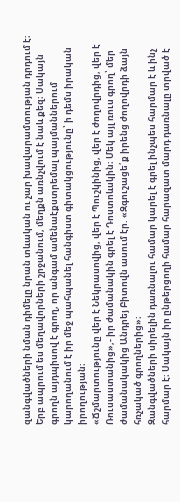զանգվածների նման դիմելը նրան տևական ու չար խավարամտության դրդում է։
Երբ ապրում ես մեղավորների շրջանում, մեղքն առնչվում է նաև քեզ։ Սակայն գրողն այդպիսով է գրող, որ անգամ ամենաէքստրեմալ պայմաններում կարողանում է իր մեջ պահպանել հանգիստ գիտակցությունը՝ ի դեմս իրական իրողության։
«Ճշմարտությունը վեր է Նեկրասովից, վեր է Պուշկինից, վեր է ժողովրդից, վեր է Ռուսաստանից»,- իր ժամանակին գրել է Դոստոևսկին։ Մեկ այլ ռուս գրող՝ մեր ժամանակակից Անդրեյ Բիտովն ասում էր. «Զգուշացե՛ք իրենց ժողովրդի ձայն հռչակած գրողներից»։
Զանգվածների սիրելին դառնալու համար կարել է գրել ինչպես հարմար է և ինչ հարմար է։ Սակայն իր ընթերցողի համար հարազատ մարդ դառնալը տրված է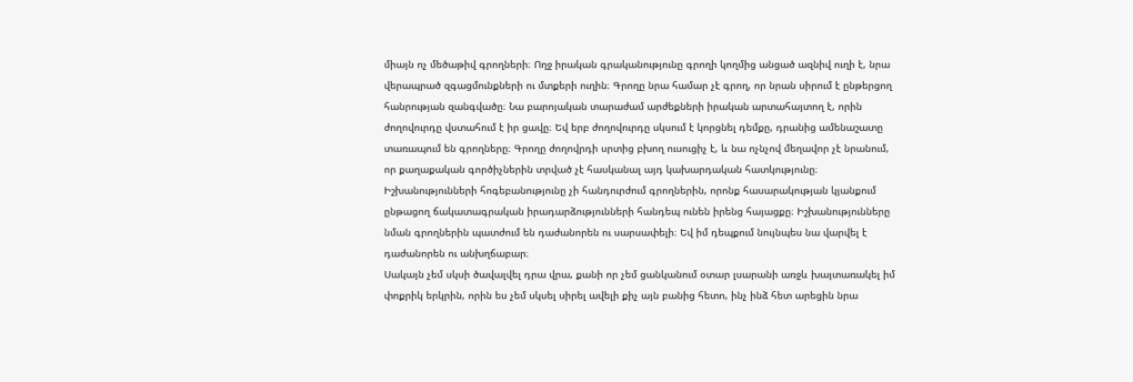միայն ոչ մեծաթիվ գրողների։ Ողջ իրական գրականությունը գրողի կողմից անցած ազնիվ ուղի է, նրա վերապրած զգացմունքների ու մտքերի ուղին։ Գրողը նրա համար չէ գրող, որ նրան սիրում է ընթերցող հանրության զանգվածը։ Նա բարոյական տարաժամ արժեքների իրական արտահայտող է, որին ժողովուրդը վստահում է իր ցավը։ Եվ երբ ժողովուրդը սկսում է կորցնել դեմքը, դրանից ամենաշատը տառապում են գրողները։ Գրողը ժողովրդի սրտից բխող ուսուցիչ է, և նա ոչնչով մեղավոր չէ նրանում, որ քաղաքական գործիչներին տրված չէ հասկանալ այդ կախարդական հատկությունը։
Իշխանությունների հոգեբանությունը չի հանդուրժում գրողներին, որոնք հասարակության կյանքում ընթացող ճակատագրական իրադարձությունների հանդեպ ունեն իրենց հայացքը։ Իշխանությունները նման գրողներին պատժում են դաժանորեն ու սարսափելի։ Եվ իմ դեպքում նույնպես նա վարվել է դաժանորեն ու անխղճաբար։
Սակայն չեմ սկսի ծավալվել դրա վրա, քանի որ չեմ ցանկանում օտար լսարանի առջև խայտառակել իմ փոքրիկ երկրին, որին ես չեմ սկսել սիրել ավելի քիչ այն բանից հետո, ինչ ինձ հետ արեցին նրա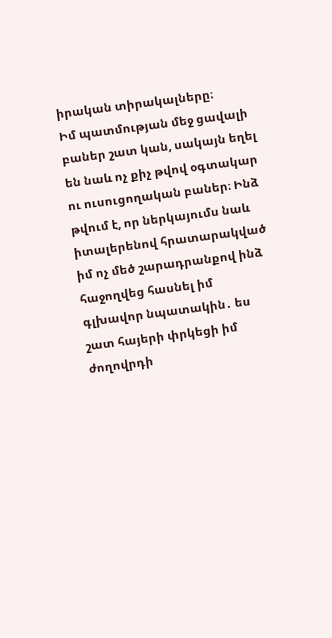իրական տիրակալները։
Իմ պատմության մեջ ցավալի բաներ շատ կան, սակայն եղել են նաև ոչ քիչ թվով օգտակար ու ուսուցողական բաներ։ Ինձ թվում է, որ ներկայումս նաև իտալերենով հրատարակված իմ ոչ մեծ շարադրանքով ինձ հաջողվեց հասնել իմ գլխավոր նպատակին․ ես շատ հայերի փրկեցի իմ ժողովրդի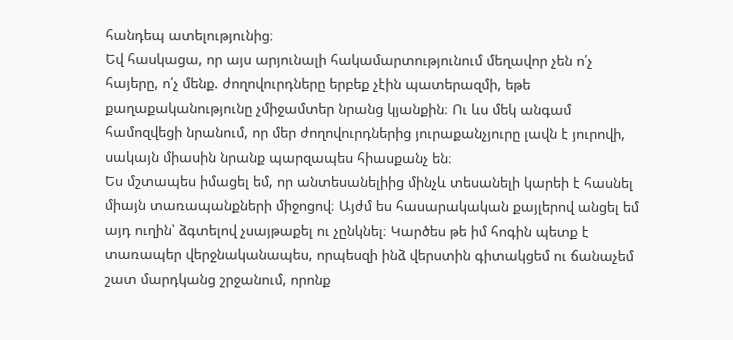հանդեպ ատելությունից։
Եվ հասկացա, որ այս արյունալի հակամարտությունում մեղավոր չեն ո՛չ հայերը, ո՛չ մենք. ժողովուրդները երբեք չէին պատերազմի, եթե քաղաքականությունը չմիջամտեր նրանց կյանքին։ Ու ևս մեկ անգամ համոզվեցի նրանում, որ մեր ժողովուրդներից յուրաքանչյուրը լավն է յուրովի, սակայն միասին նրանք պարզապես հիասքանչ են։
Ես մշտապես իմացել եմ, որ անտեսանելիից մինչև տեսանելի կարեի է հասնել միայն տառապանքների միջոցով։ Այժմ ես հասարակական քայլերով անցել եմ այդ ուղին՝ ձգտելով չսայթաքել ու չընկնել։ Կարծես թե իմ հոգին պետք է տառապեր վերջնականապես, որպեսզի ինձ վերստին գիտակցեմ ու ճանաչեմ շատ մարդկանց շրջանում, որոնք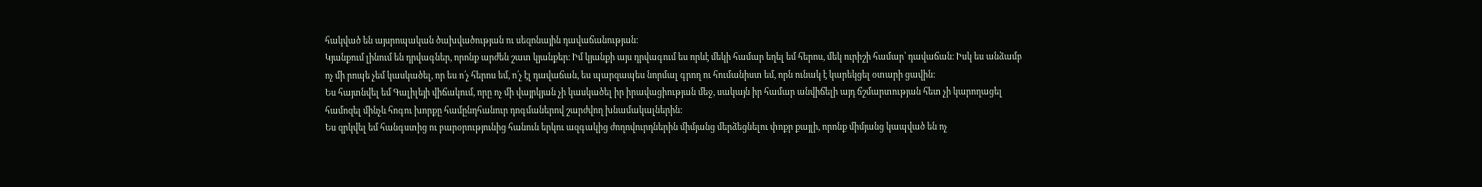հակված են այսրոպական ծախվածության ու սեզոնային դավաճանության։
Կյանքում լինում են դրվագներ, որոնք արժեն շատ կյանքեր։ Իմ կյանքի այս դրվագում ես որևէ մեկի համար եղել եմ հերոս, մեկ ուրիշի համար՝ դավաճան։ Իսկ ես անձամբ ոչ մի րոպե չեմ կասկածել, որ ես ո՛չ հերոս եմ, ո՛չ էլ դավաճան, ես պարզապես նորմալ գրող ու հումանիստ եմ, որն ունակ է կարեկցել օտարի ցավին։
Ես հայտնվել եմ Գալիլեյի վիճակում, որը ոչ մի վայրկյան չի կասկածել իր իրավացիության մեջ, սակայն իր համար անվիճելի այդ ճշմարտության հետ չի կարողացել համոզել մինչև հոգու խորքը համընդհանուր դոգմաներով շարժվող խնամակալներին։
Ես զրկվել եմ հանգստից ու բարօրությունից հանուն երկու ազգակից ժողովուրդներին միմյանց մերձեցնելու փոքր քայլի, որոնք միմյանց կապված են ոչ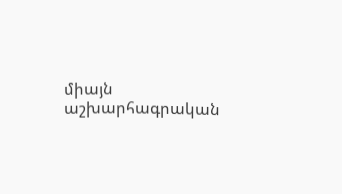միայն աշխարհագրական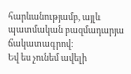հարևանությամբ, այլև պատմական բազմադարյա ճակատագրով։
Եվ ես չունեմ ավելի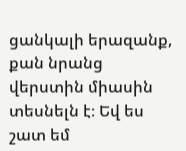ցանկալի երազանք, քան նրանց վերստին միասին տեսնելն է։ Եվ ես շատ եմ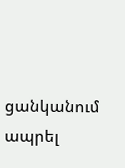ցանկանում ապրել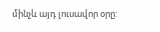մինչև այդ լուսավոր օրը: